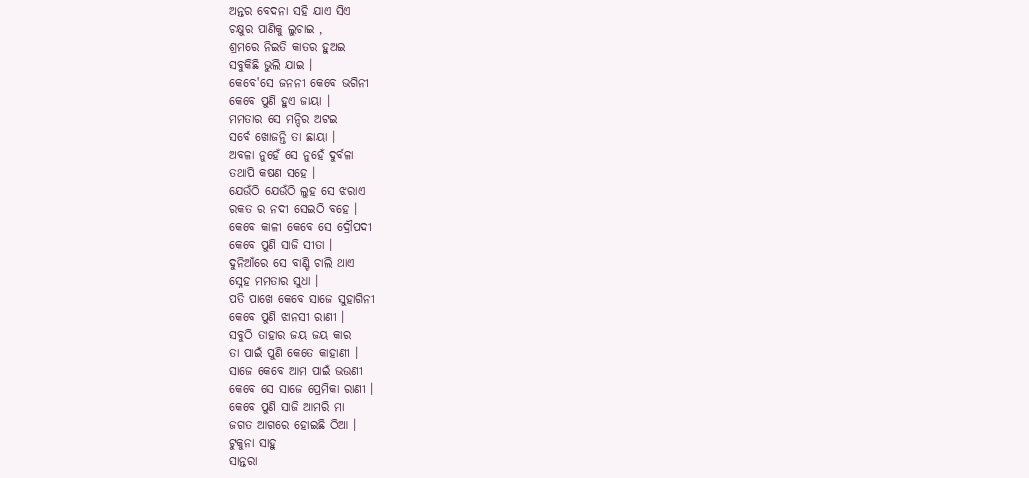ଅନ୍ତର ବେଦନା ସହି ଯାଏ ସିଏ
ଚକ୍ଷୁର ପାଣିକୁ ଲୁଚାଇ ,
ଶ୍ରମରେ ନିଇତି କାତର ହୁଅଇ
ସବୁକିଛି ଭୁଲି ଯାଇ ।
କେବେ'ସେ ଜନନୀ କେବେ ଭଗିନୀ
କେବେ ପୁଣି ହୁଏ ଜାୟା ।
ମମତାର ସେ ମନ୍ଦିର ଅଟଇ
ସର୍ବେ ଖୋଜନ୍ତି ତା ଛାୟା ।
ଅବଳା ନୁହେଁ ସେ ନୁହେଁ ଦୁର୍ବଳା
ତଥାପି କଷଣ ସହେ ।
ଯେଉଁଠି ଯେଉଁଠି ଲୁହ ସେ ଝରାଏ
ରକତ ର ନଦୀ ସେଇଠି ବହେ ।
କେବେ କାଳୀ କେବେ ସେ ଦ୍ରୌପଦୀ
କେବେ ପୁଣି ସାଜି ସୀତା ।
ଦୁନିଆଁରେ ସେ ବାଣ୍ଟି ଚାଲି ଥାଏ
ସ୍ନେହ ମମତାର ସୁଧା ।
ପତି ପାଖେ କେବେ ସାଜେ ସୁହାଗିନୀ
କେବେ ପୁଣି ଝାନସୀ ରାଣୀ ।
ସବୁଠି ତାହାର ଜୟ ଜୟ କାର
ତା ପାଇଁ ପୁଣି କେତେ କାହାଣୀ ।
ସାଜେ କେବେ ଆମ ପାଇଁ ଭଉଣୀ
କେବେ ସେ ସାଜେ ପ୍ରେମିକା ରାଣୀ ।
କେବେ ପୁଣି ସାଜି ଆମରି ମା
ଜଗତ ଆଗରେ ହୋଇଛି ଠିଆ ।
ଟୁକୁନା ସାହୁ
ସାନ୍ତରା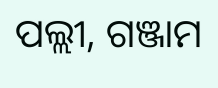ପଲ୍ଲୀ, ଗଞ୍ଜାମ